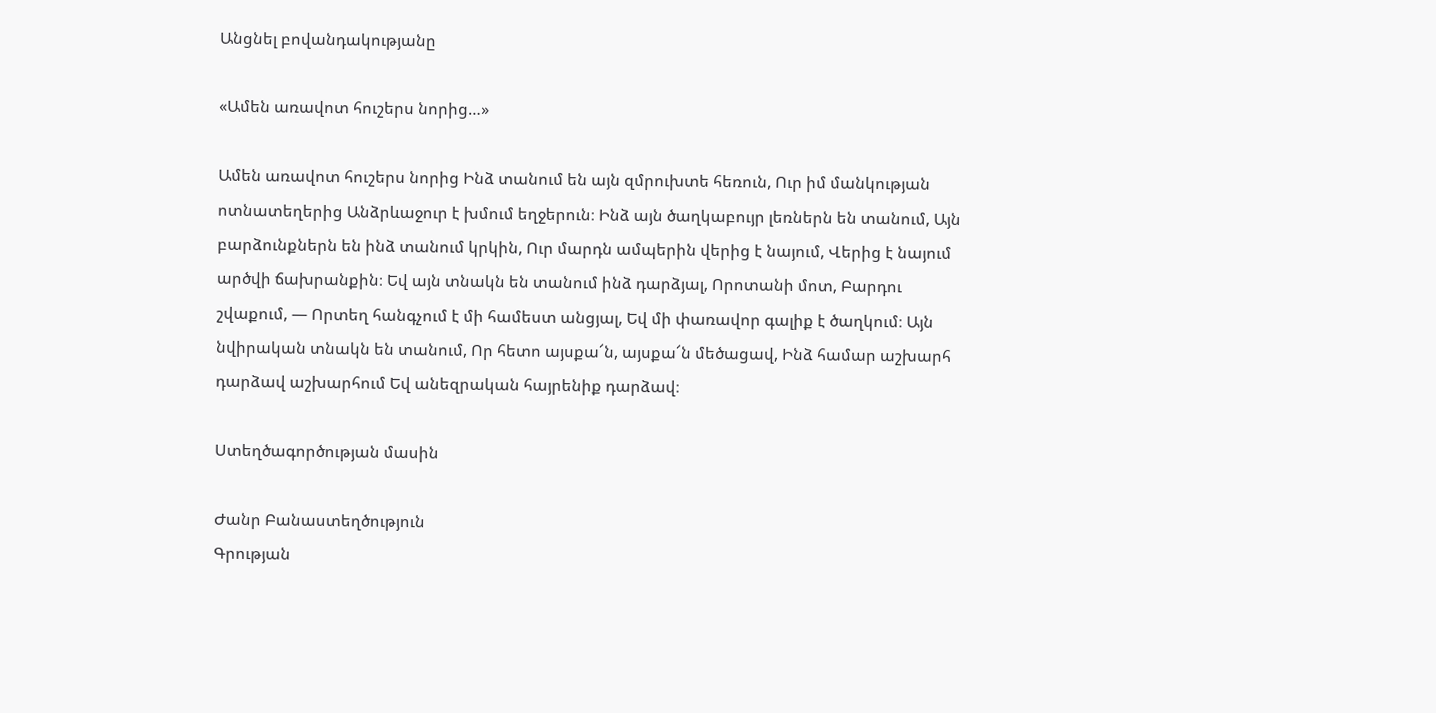Անցնել բովանդակությանը

«Ամեն առավոտ հուշերս նորից…»

Ամեն առավոտ հուշերս նորից Ինձ տանում են այն զմրուխտե հեռուն, Ուր իմ մանկության ոտնատեղերից Անձրևաջուր է խմում եղջերուն։ Ինձ այն ծաղկաբույր լեռներն են տանում, Այն բարձունքներն են ինձ տանում կրկին, Ուր մարդն ամպերին վերից է նայում, Վերից է նայում արծվի ճախրանքին։ Եվ այն տնակն են տանում ինձ դարձյալ, Որոտանի մոտ, Բարդու շվաքում, — Որտեղ հանգչում է մի համեստ անցյալ, Եվ մի փառավոր գալիք է ծաղկում։ Այն նվիրական տնակն են տանում, Որ հետո այսքա՜ն, այսքա՜ն մեծացավ, Ինձ համար աշխարհ դարձավ աշխարհում Եվ անեզրական հայրենիք դարձավ։

Ստեղծագործության մասին

Ժանր Բանաստեղծություն
Գրության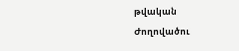թվական
Ժողովածու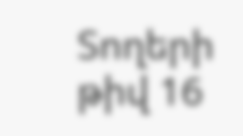Տողերի թիվ 16